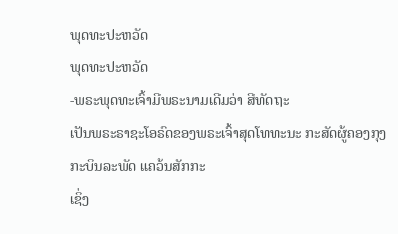ພຸດທະປະຫວັດ
ພຸດທະປະຫວັດ
-ພຣະພຸດທະເຈົ້າມີພຣະນາມເດີມວ່າ ສີທັດຖະ
ເປັນພຣະຣາຊະໂອຣົດຂອງພຣະເຈົ້າສຸດໂທທະນະ ກະສັດຜູ້ຄອງກຸງກະບິນລະພັດ ແຄວ້ນສັກກະ
ເຊິ່ງ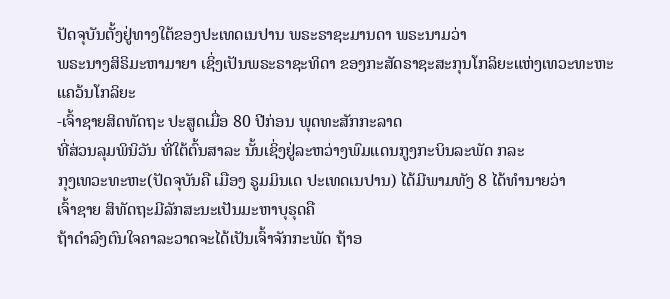ປັດຈຸບັນຕັ້ງຢູ່ທາງໃຕ້ຂອງປະເທດເນປານ ພຣະຣາຊະມານດາ ພຣະນາມວ່າ
ພຣະນາງສິຣິມະຫາມາຍາ ເຊິ່ງເປັນພຣະຣາຊະທິດາ ຂອງກະສັດຣາຊະສະກຸນໂກລິຍະແຫ່ງເທວະທະຫະ
ແຄວ້ນໂກລິຍະ
-ເຈົ້າຊາຍສິດທັດຖະ ປະສູດເມື່ອ 80 ປີກ່ອນ ພຸດທະສັກກະລາດ
ທີ່ສ່ວນລຸມພິນິວັນ ທີ່ໃຕ້ຕົ້ນສາລະ ນັ້ນເຊິ່ງຢູ່ລະຫວ່າງພົມແດນກູງກະບິນລະພັດ ກລະ
ກຸງເທວະທະຫະ(ປັດຈຸບັນຄື ເມືອງ ຣູມມິນເດ ປະເທດເນປານ) ໄດ້ມີພາມທັງ 8 ໄດ້ທໍານາຍວ່າ
ເຈົ້າຊາຍ ສິທັດຖະມີລັກສະນະເປັນມະຫາບຸຣຸດຄື
ຖ້າດໍາລົງຕົນໃຈຄາລະວາດຈະໄດ້ເປັນເຈົ້າຈັກກະພັດ ຖ້າອ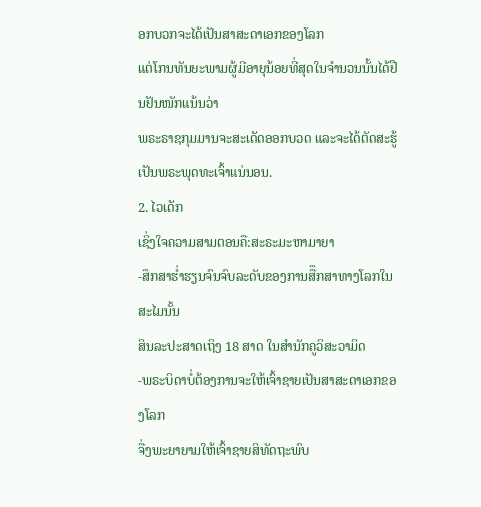ອກບວກຈະໄດ້ເປັນສາສະດາເອກຂອງໂລກ
ແຕ່ໂກນທັນຍະພາມຜູ້ມີອາຍຸນ້ອຍທີ່ສຸດໃນຈຳນວນນັ້ນໄດ້ຢືນຢັນໜັກແນ້ນວ່າ
ພຣະຣາຊກຸມມານຈະສະເດັດອອກບວດ ແລະຈະໄດ້ຕັດສະຮູ້ເປັນພຣະພຸດທະເຈົ້າແນ່ນອນ.
2. ໄວເດັກ
ເຊິ່ງໃຈຄວາມສາມຕອນຄື:ສະຣະມະຫາມາຍາ
-ສຶກສາຮ່ຳຮຽນຈົນຈົບລະດັບຂອງການສືຶກສາທາງໂລກໃນສະໄມນັ້ນ
ສິນລະປະສາດເຖິງ 18 ສາດ ໃນສຳນັກຄູວິສະວາມິດ
-ພຣະບິດາບໍ່ຕ້ອງການຈະໃຫ້ເຈົ້າຊາຍເປັນສາສະດາເອກຂອງໂລກ
ຈື່ງພະຍາຍາມໃຫ້ເຈົ້າຊາຍສິທັດຖະພົບ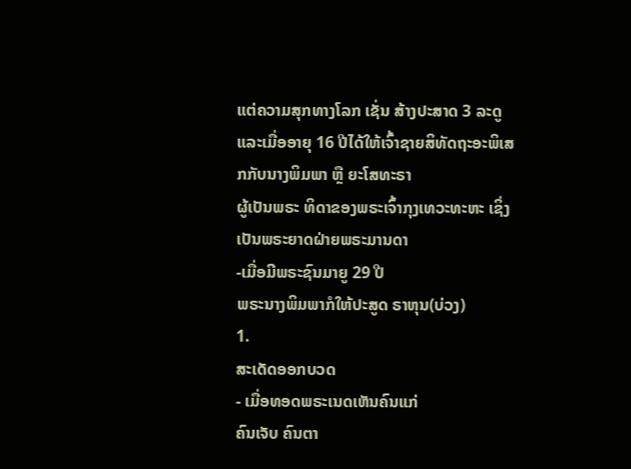ແຕ່ຄວາມສຸກທາງໂລກ ເຊັ່ນ ສ້າງປະສາດ 3 ລະດູ
ແລະເມື່ອອາຍຸ 16 ປີໄດ້ໃຫ້ເຈົ້າຊາຍສິທັດຖະອະພິເສກກັບນາງພິມພາ ຫຼື ຍະໂສທະຣາ
ຜູ້ເປັນພຣະ ທິດາຂອງພຣະເຈົ້າກຸງເທວະທະຫະ ເຊິ່ງເປັນພຣະຍາດຝ່າຍພຣະມານດາ
-ເມື່ອມີພຣະຊົນມາຍູ 29 ປີ
ພຣະນາງພິມພາກໍໃຫ້ປະສູດ ຣາຫຸນ(ບ່ວງ)
1.
ສະເດັດອອກບວດ
- ເມື່ອທອດພຣະເນດເຫັນຄົນແກ່
ຄົນເຈັບ ຄົນຕາ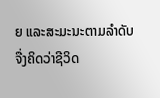ຍ ແລະສະມະນະຕາມລຳດັບ
ຈື່ງຄິດວ່າຊີວິດ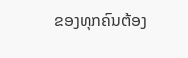ຂອງທຸກຄົນຕ້ອງ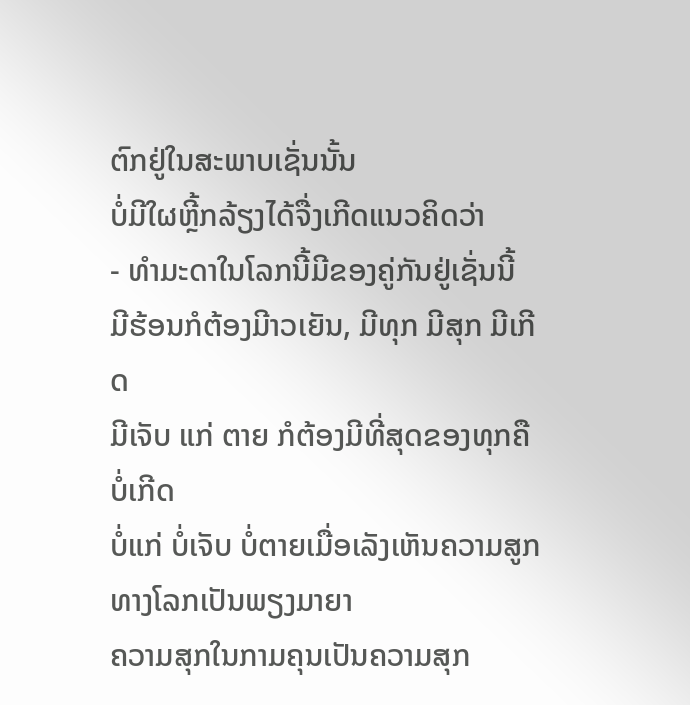ຕົກຢູ່ໃນສະພາບເຊັ່ນນັ້ນ
ບໍ່ມີໃຜຫຼີ້ກລ້ຽງໄດ້ຈື່ງເກີດແນວຄິດວ່າ
- ທຳມະດາໃນໂລກນີ້ມີຂອງຄູ່ກັນຢູ່ເຊັ່ນນີ້
ມີຮ້ອນກໍຕ້ອງມີາວເຍັນ, ມີທຸກ ມີສຸກ ມີເກີດ
ມີເຈັບ ແກ່ ຕາຍ ກໍຕ້ອງມີທີ່ສຸດຂອງທຸກຄື ບໍ່ເກີດ
ບໍ່ແກ່ ບໍ່ເຈັບ ບໍ່ຕາຍເມື່ອເລັງເຫັນຄວາມສູກທາງໂລກເປັນພຽງມາຍາ
ຄວາມສຸກໃນກາມຄຸນເປັນຄວາມສຸກ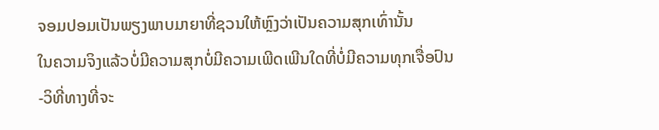ຈອມປອມເປັນພຽງພາບມາຍາທີ່ຊວນໃຫ້ຫຼົງວ່າເປັນຄວາມສຸກເທົ່ານັ້ນ
ໃນຄວາມຈິງແລ້ວບໍ່ມີຄວາມສຸກບໍ່ມີຄວາມເພີດເພີນໃດທີ່ບໍ່ມີຄວາມທຸກເຈື່ອປົນ
-ວິທີ່ທາງທີ່ຈະ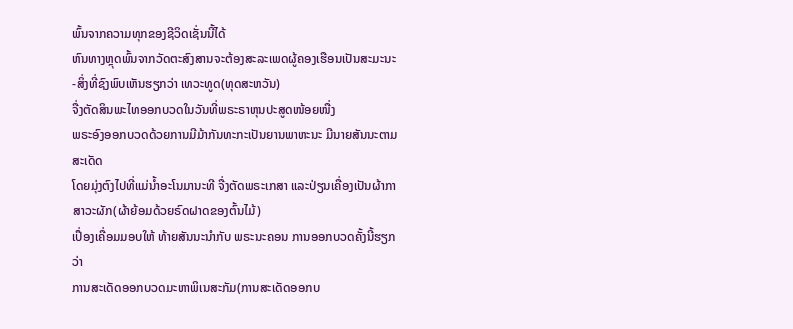ພົ້ນຈາກຄວາມທຸກຂອງຊີວິດເຊັ່ນນີ້ໄດ້
ຫົນທາງຫຼຸດພົ້ນຈາກວັດຕະສົງສານຈະຕ້ອງສະລະເພດຜູ້ຄອງເຮືອນເປັນສະມະນະ
-ສິ່ງທີ່ຊົງພົບເຫັນຮຽກວ່າ ເທວະທູດ(ທຸດສະຫວັນ)
ຈື່ງຕັດສິນພະໄທອອກບວດໃນວັນທີ່ພຣະຣາຫຸນປະສູດໜ້ອຍໜື່ງ
ພຣະອົງອອກບວດດ້ວຍການມີມ້າກັນທະກະເປັນຍານພາຫະນະ ມີນາຍສັນນະຕາມສະເດັດ
ໂດຍມຸ່ງຕົງໄປທີ່ແມ່ນ້ຳອະໂນມານະທີ ຈື່ງຕັດພຣະເກສາ ແລະປ່ຽນເຄື່ອງເປັນຜ້າກາສາວະຜັກ(ຜ້າຍ້ອມດ້ວຍຣົດຝາດຂອງຕົ້ນໄມ້)
ເປຶ່ອງເຄື່ອມມອບໃຫ້ ທ້າຍສັນນະນໍາກັບ ພຣະນະຄອນ ການອອກບວດຄັ້ງນີ້ຮຽກວ່າ
ການສະເດັດອອກບວດມະຫາພິເນສະກັມ(ການສະເດັດອອກບ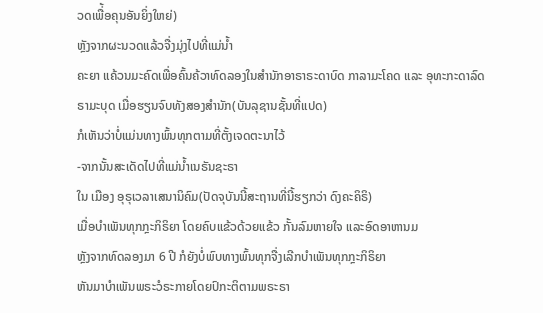ວດເພື່້ອຄຸນອັນຍິ່ງໃຫຍ່)
ຫຼັງຈາກຜະນວດແລ້ວຈື່ງມຸ່ງໄປທີ່ແມ່ນ້ຳ
ຄະຍາ ແຄ້ວນມະຄົດເພື່ອຄົ້ນຄ້ວາທົດລອງໃນສຳນັກອາຣາຣະດາບົດ ກາລາມະໂຄດ ແລະ ອຸທະກະດາລົດ
ຣາມະບຸດ ເມື່ອຮຽນຈົບທັງສອງສຳນັກ(ບັນລຸຊານຊັ້ນທີ່ແປດ)
ກໍເຫັນວ່າບໍ່ແມ່ນທາງພົ້ນທຸກຕາມທີ່ຕັ້ງເຈດຕະນາໄວ້
-ຈາກນັ້ນສະເດັດໄປທີ່ແມ່ນ້ຳເນຣັນຊະຣາ
ໃນ ເມືອງ ອຸຣຸເວລາເສນານິຄົມ(ປັດຈຸບັນນີ້ສະຖານທີ່ນີ້ຮຽກວ່າ ດົງຄະຄິຣິ)
ເມື່ອບໍາເພັນທຸກກຼະກິຣິຍາ ໂດຍຄົບແຂ້ວດ້ວຍແຂ້ວ ກັ້ນລົມຫາຍໃຈ ແລະອົດອາຫານມ
ຫຼັງຈາກທົດລອງມາ 6 ປີ ກໍຍັງບໍ່ພົບທາງພົ້ນທຸກຈື່ງເລີກບຳເພັນທຸກກຼະກິຣິຍາ
ຫັນມາບຳເພັນພຣະວໍຣະກາຍໂດຍປົກະຕິຕາມພຣະຣາ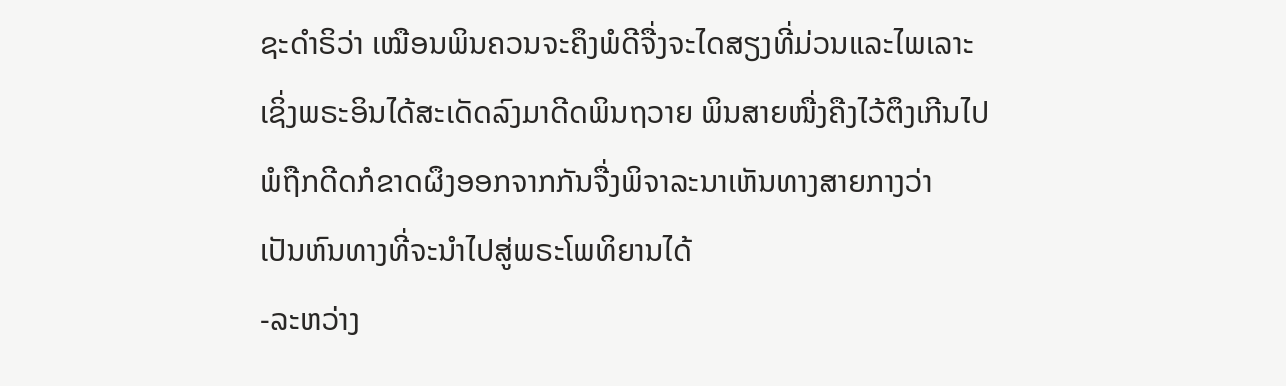ຊະດຳຣິວ່າ ເໝືອນພິນຄວນຈະຄຶງພໍດີຈື່ງຈະໄດສຽງທີ່ມ່ວນແລະໄພເລາະ
ເຊິ່ງພຣະອິນໄດ້ສະເດັດລົງມາດີດພິນຖວາຍ ພິນສາຍໜື່ງຄືງໄວ້ຕຶງເກີນໄປ
ພໍຖືກດີດກໍຂາດຜຶງອອກຈາກກັນຈື່ງພິຈາລະນາເຫັນທາງສາຍກາງວ່າ
ເປັນຫົນທາງທີ່ຈະນຳໄປສູ່ພຣະໂພທິຍານໄດ້
-ລະຫວ່າງ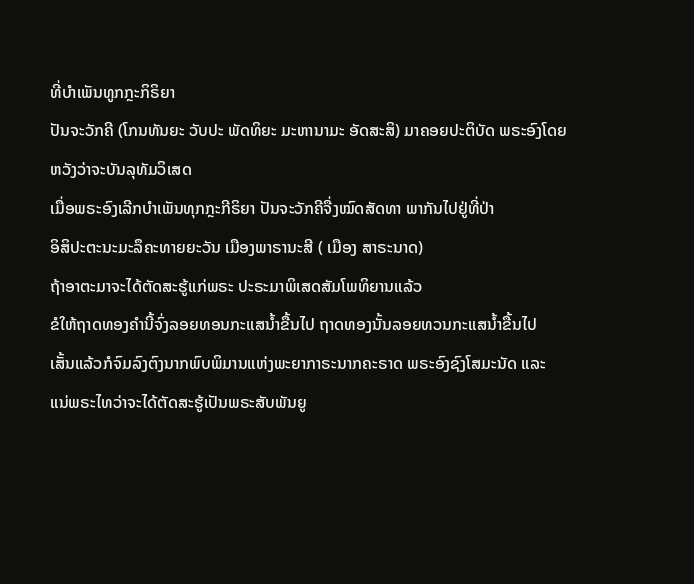ທີ່ບຳເພັນທູກກຼະກິຣິຍາ
ປັນຈະວັກຄີ (ໂກນທັນຍະ ວັບປະ ພັດທິຍະ ມະຫານາມະ ອັດສະສິ) ມາຄອຍປະຕິບັດ ພຣະອົງໂດຍຫວັງວ່າຈະບັນລຸທັມວິເສດ
ເມື່ອພຣະອົງເລີກບຳເພັນທຸກກຼະກີຣິຍາ ປັນຈະວັກຄີຈື່ງໝົດສັດທາ ພາກັນໄປຢູ່ທີ່ປ່າ
ອິສິປະຕະນະມະລຶຄະທາຍຍະວັນ ເມືອງພາຣານະສີ ( ເມືອງ ສາຣະນາດ)
ຖ້າອາຕະມາຈະໄດ້ຕັດສະຮູ້ແກ່ພຣະ ປະຣະມາພິເສດສັມໂພທິຍານແລ້ວ
ຂໍໃຫ້ຖາດທອງຄຳນີ້ຈົ່ງລອຍທອນກະແສນ້ຳຂື້ນໄປ ຖາດທອງນັ້ນລອຍທວນກະແສນ້ຳຂື້ນໄປ
ເສັ້ນແລ້ວກໍຈົມລົງຕົງນາກພົບພິມານແຫ່ງພະຍາກາຣະນາກຄະຣາດ ພຣະອົງຊົງໂສມະນັດ ແລະ
ແນ່ພຣະໄທວ່າຈະໄດ້ຕັດສະຮູ້ເປັນພຣະສັບພັນຍູ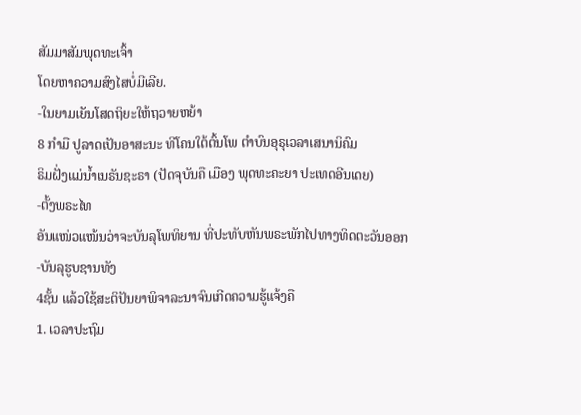ສັມມາສັມພຸດທະເຈົ້າ
ໂດຍຫາຄວາມສົງໄສບໍ່ມີເລີຍ.
-ໃນຍາມເຍັນໂສດຖິຍະໃຫ້ຖວາຍຫຍ້າ
8 ກຳມື ປູລາດເປັນອາສະນະ ທີໂຄນໃຕ້ຕົ້ນໂພ ຕຳບົນອຸຣຸເວລາເສນານິຄົມ
ຣິມຝັ່ງແມ່ນ້ຳເນຣັນຊະຣາ (ປັດຈຸບັນຄື ເມືອງ ພຸດທະຄະຍາ ປະເທດອີນເດຍ)
-ຕັ້ງພຣະໄທ
ອັນແໜ່ວແໜ້ນວ່າຈະບັນລຸໂພທິຍານ ທີ່ປະທັບຫັນພຣະພັກໄປທາງທິດຕະວັນອອກ
-ບັນລຸຮູບຊານທັງ
4ຊັ້ນ ແລ້ວໃຊ້ສະຕິປັນຍາພິຈາລະນາຈົນເກີດຄວາມຮູ້ແຈ້ງຄື
1. ເວລາປະຖົມ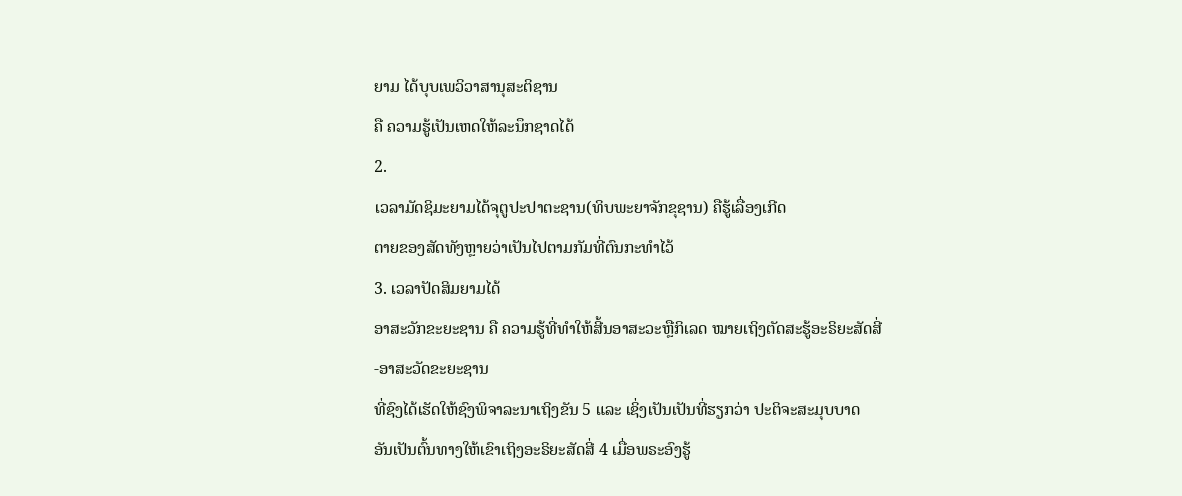ຍາມ ໄດ້ບຸບເພວິວາສານຸສະຕິຊານ
ຄື ຄວາມຮູ້ເປັນເຫດໃຫ້ລະນຶກຊາດໄດ້
2.
ເວລາມັດຊິມະຍາມໄດ້ຈຸຕູປະປາຕະຊານ(ທິບພະຍາຈັກຂຸຊານ) ຄືຮູ້ເລື່ອງເກີດ
ຕາຍຂອງສັດທັງຫຼາຍວ່າເປັນໄປຕາມກັມທີ່ຕົນກະທຳໄວ້
3. ເວລາປັດສິມຍາມໄດ້
ອາສະວັກຂະຍະຊານ ຄື ຄວາມຮູ້ທີ່ທຳໃຫ້ສີ້ນອາສະວະຫຼືກິເລດ ໝາຍເຖິງຕັດສະຮູ້ອະຣິຍະສັດສີ່
-ອາສະວັດຂະຍະຊານ
ທີ່ຊົງໄດ້ເຮັດໃຫ້ຊົງພິຈາລະນາເຖິງຂັນ 5 ແລະ ເຊິ່ງເປັນເປັນທີ່ຮຽກວ່າ ປະຕິຈະສະມຸບບາດ
ອັນເປັນຕົ້ນທາງໃຫ້ເຂົາເຖິງອະຣິຍະສັດສີ່ 4 ເມື່ອພຣະອົງຮູ້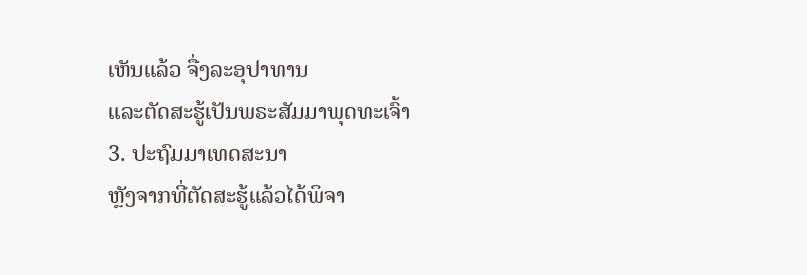ເຫັນແລ້ວ ຈື່ງລະອຸປາທານ
ແລະຕັດສະຮູ້ເປັນພຣະສັມມາພຸດທະເຈົ້າ
3. ປະຖົມມາເທດສະນາ
ຫຼັງຈາກທີ່ຕັດສະຮູ້ແລ້ວໄດ້ພິຈາ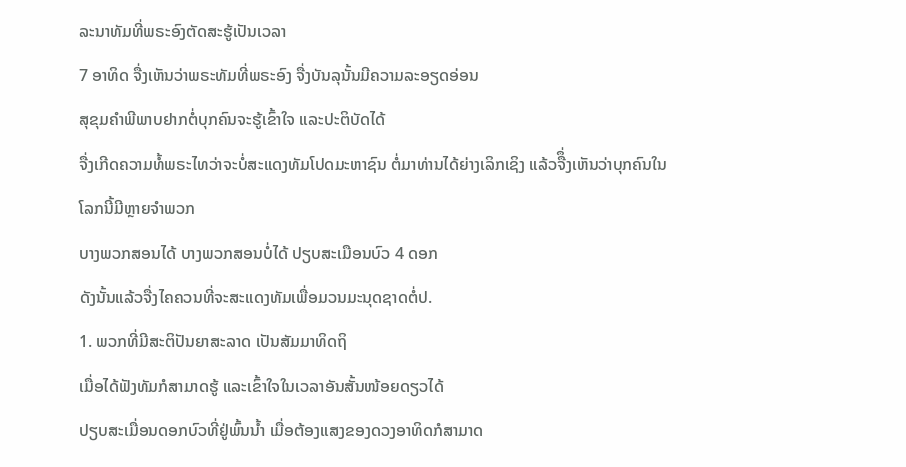ລະນາທັມທີ່ພຣະອົງຕັດສະຮູ້ເປັນເວລາ
7 ອາທິດ ຈື່ງເຫັນວ່າພຣະທັມທີ່ພຣະອົງ ຈື່ງບັນລຸນັ້ນມີຄວາມລະອຽດອ່ອນ
ສຸຂຸມຄຳພີພາບຢາກຕໍ່ບຸກຄົນຈະຮູ້ເຂົ້າໃຈ ແລະປະຕິບັດໄດ້
ຈື່ງເກີດຄວາມທໍ້ພຣະໄທວ່າຈະບໍ່ສະແດງທັມໂປດມະຫາຊົນ ຕໍ່ມາທ່ານໄດ້ຍ່າງເລິກເຊິງ ແລ້ວຈືຶ່ງເຫັນວ່າບຸກຄົນໃນໂລກນີ້ມີຫຼາຍຈຳພວກ
ບາງພວກສອນໄດ້ ບາງພວກສອນບໍ່ໄດ້ ປຽບສະເມືອນບົວ 4 ດອກ
ດັງນັ້ນແລ້ວຈື່ງໄຄຄວນທີ່ຈະສະແດງທັມເພື່ອມວນມະນຸດຊາດຕໍ່ປ.
1. ພວກທີ່ມີສະຕິປັນຍາສະລາດ ເປັນສັມມາທິດຖິ
ເມື່ອໄດ້ຟັງທັມກໍສາມາດຮູ້ ແລະເຂົ້າໃຈໃນເວລາອັນສັ້ນໜ້ອຍດຽວໄດ້
ປຽບສະເມື່ອນດອກບົວທີ່ຢູ່ພົ້ນນ້ຳ ເມື່ອຕ້ອງແສງຂອງດວງອາທິດກໍສາມາດ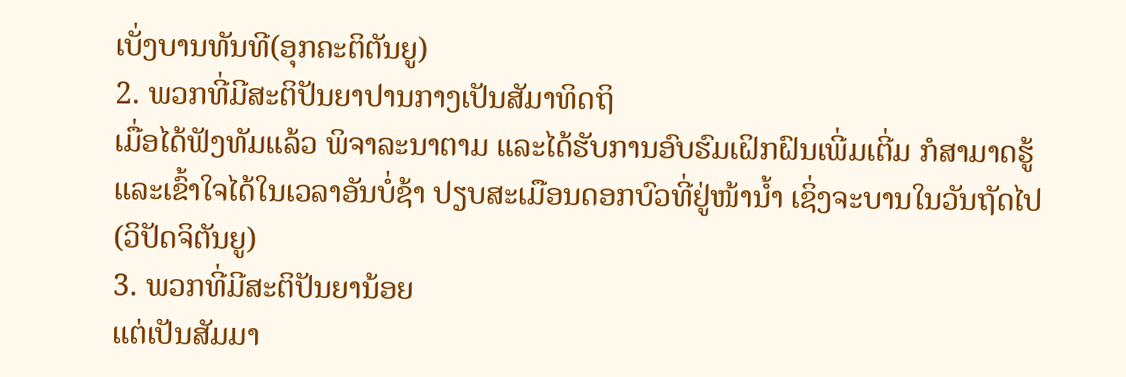ເບັ່ງບານທັນທີ(ອຸກຄະຕິຕັນຍູ)
2. ພວກທີ່ມີສະຕິປັນຍາປານກາງເປັນສັມາທິດຖິ
ເມື່ອໄດ້ຟັງທັມແລ້ວ ພິຈາລະນາຕາມ ແລະໄດ້ຮັບການອົບຮົມເຝິກຝົນເພີ່ມເຕີ່ມ ກໍສາມາດຮູ້
ແລະເຂົ້າໃຈໄດ້ໃນເວລາອັນບໍ່ຊ້າ ປຽບສະເມືອນດອກບົວທີ່ຢູ່ໜ້ານ້ຳ ເຊິ່ງຈະບານໃນວັນຖັດໄປ
(ວິປັດຈິຕັນຍູ)
3. ພວກທີ່ມີສະຕິປັນຍານ້ອຍ
ແຕ່ເປັນສັມມາ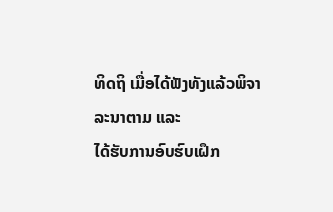ທິດຖິ ເມື່ອໄດ້ຟັງທັງແລ້ວພິຈາລະນາຕາມ ແລະ
ໄດ້ຮັບການອົບຮົບເຝຶກ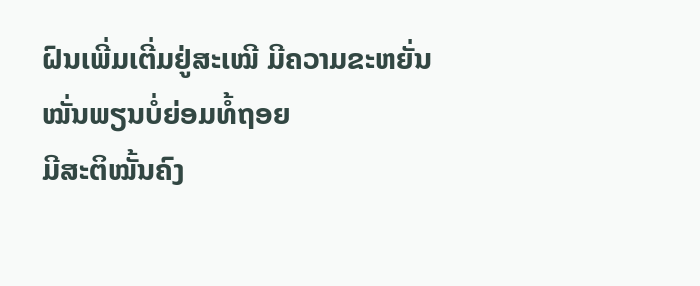ຝົນເພີ່ມເຕີ່ມຢູ່ສະເໝີ ມີຄວາມຂະຫຍັ່ນໝັ່ນພຽນບໍ່ຍ່ອມທໍ້ຖອຍ
ມີສະຕິໝັ້ນຄົງ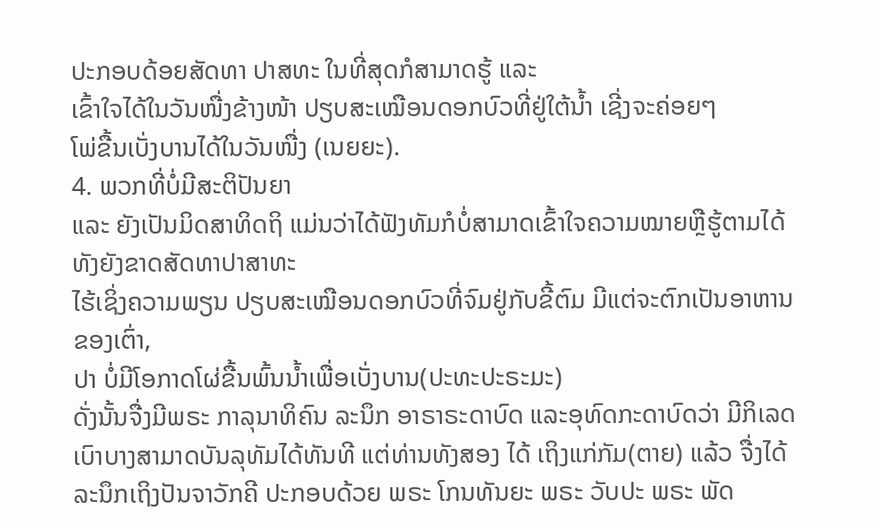ປະກອບດ້ອຍສັດທາ ປາສທະ ໃນທີ່ສຸດກໍສາມາດຮູ້ ແລະ
ເຂົ້າໃຈໄດ້ໃນວັນໜື່ງຂ້າງໜ້າ ປຽບສະເໝືອນດອກບົວທີ່ຢູ່ໃຕ້ນ້ຳ ເຊີ່ງຈະຄ່ອຍໆ
ໂພ່ຂື້ນເບັ່ງບານໄດ້ໃນວັນໜື່ງ (ເນຍຍະ).
4. ພວກທີ່ບໍ່ມີສະຕິປັນຍາ
ແລະ ຍັງເປັນມິດສາທິດຖິ ແມ່ນວ່າໄດ້ຟັງທັມກໍບໍ່ສາມາດເຂົ້າໃຈຄວາມໝາຍຫຼືຮູ້ຕາມໄດ້ ທັງຍັງຂາດສັດທາປາສາທະ
ໄຮ້ເຊິ່ງຄວາມພຽນ ປຽບສະເໝືອນດອກບົວທີ່ຈົມຢູ່ກັບຂີ້ຕົມ ມີແຕ່ຈະຕົກເປັນອາຫານຂອງເຕົ່າ,
ປາ ບໍ່ມີໂອກາດໂຜ່ຂື້ນພົ້ນນ້ຳເພື່ອເບັ່ງບານ(ປະທະປະຣະມະ)
ດັ່ງນັ້ນຈື່ງມີພຣະ ກາລຸນາທິຄົນ ລະນຶກ ອາຣາຣະດາບົດ ແລະອຸທົດກະດາບົດວ່າ ມີກິເລດເບົາບາງສາມາດບັນລຸທັມໄດ້ທັນທີ ແຕ່ທ່ານທັງສອງ ໄດ້ ເຖິງແກ່ກັມ(ຕາຍ) ແລ້ວ ຈື່ງໄດ້ລະນຶກເຖິງປັນຈາວັກຄີ ປະກອບດ້ວຍ ພຣະ ໂກນທັນຍະ ພຣະ ວັບປະ ພຣະ ພັດ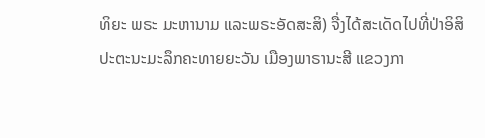ທິຍະ ພຣະ ມະຫານາມ ແລະພຣະອັດສະສິ) ຈື່ງໄດ້ສະເດັດໄປທີ່ປ່າອິສິປະຕະນະມະລຶກຄະທາຍຍະວັນ ເມືອງພາຣານະສີ ແຂວງກາ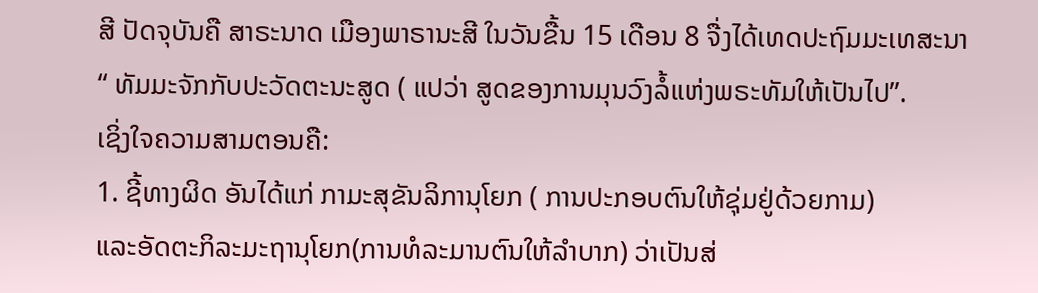ສີ ປັດຈຸບັນຄື ສາຣະນາດ ເມືອງພາຣານະສີ ໃນວັນຂື້ນ 15 ເດືອນ 8 ຈື່ງໄດ້ເທດປະຖົມມະເທສະນາ “ ທັມມະຈັກກັບປະວັດຕະນະສູດ ( ແປວ່າ ສູດຂອງການມຸນວົງລໍ້ແຫ່ງພຣະທັມໃຫ້ເປັນໄປ”.
ເຊິ່ງໃຈຄວາມສາມຕອນຄື:
1. ຊີ້ທາງຜິດ ອັນໄດ້ແກ່ ກາມະສຸຂັນລິການຸໂຍກ ( ການປະກອບຕົນໃຫ້ຊຸ່ມຢູ່ດ້ວຍກາມ)
ແລະອັດຕະກິລະມະຖານຸໂຍກ(ການທໍລະມານຕົນໃຫ້ລຳບາກ) ວ່າເປັນສ່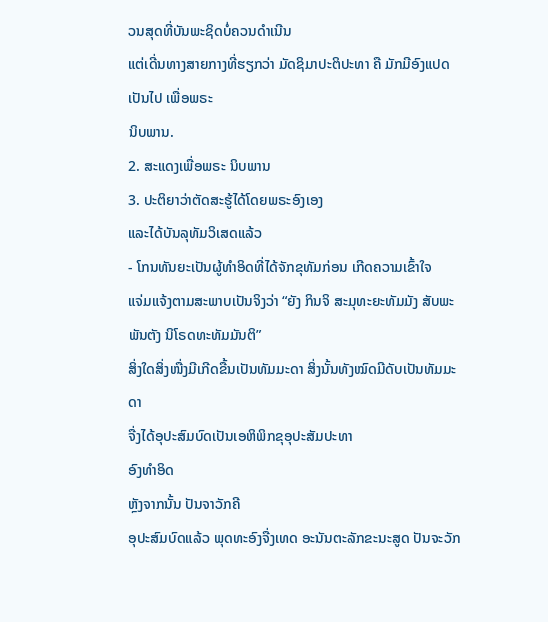ວນສຸດທີ່ບັນພະຊິດບໍ່ຄວນດຳເນີນ
ແຕ່ເດີ່ນທາງສາຍກາງທີ່ຮຽກວ່າ ມັດຊິມາປະຕິປະທາ ຄື ມັກມີອົງແປດ ເປັນໄປ ເພື່ອພຣະ
ນິບພານ.
2. ສະແດງເພື່ອພຣະ ນິບພານ
3. ປະຕິຍາວ່າຕັດສະຮູ້ໄດ້ໂດຍພຣະອົງເອງ
ແລະໄດ້ບັນລຸທັມວິເສດແລ້ວ
- ໂກນທັນຍະເປັນຜູ້ທຳອິດທີ່ໄດ້ຈັກຂຸທັມກ່ອນ ເກີດຄວາມເຂົ້າໃຈ
ແຈ່ມແຈ້ງຕາມສະພາບເປັນຈິງວ່າ “ຍັງ ກິນຈິ ສະມຸທະຍະທັມມັງ ສັບພະພັນຕັງ ນິໂຣດທະທັມມັນຕິ”
ສິ່ງໃດສິ່ງໜື່ງມີເກີດຂື້ນເປັນທັມມະດາ ສິ່ງນັ້ນທັງໝົດມີດັບເປັນທັມມະດາ
ຈື່ງໄດ້ອຸປະສົມບົດເປັນເອຫິພິກຂຸອຸປະສັມປະທາ
ອົງທຳອິດ
ຫຼັງຈາກນັ້ນ ປັນຈາວັກຄີ
ອຸປະສົມບົດແລ້ວ ພຸດທະອົງຈື່ງເທດ ອະນັນຕະລັກຂະນະສູດ ປັນຈະວັກ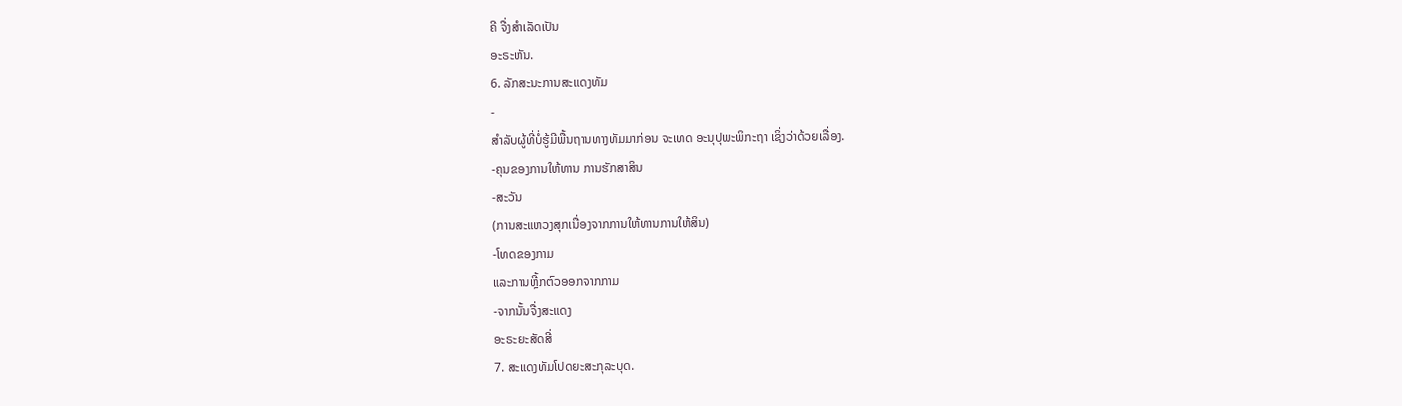ຄີ ຈື່ງສຳເລັດເປັນ
ອະຣະຫັນ.
6. ລັກສະນະການສະແດງທັມ
-
ສຳລັບຜູ້ທີ່ບໍ່ຮູ້ມີພື້ນຖານທາງທັມມາກ່ອນ ຈະເທດ ອະນຸປຸພະພິກະຖາ ເຊິ່ງວ່າດ້ວຍເລື່ອງ.
-ຄຸນຂອງການໃຫ້ທານ ການຮັກສາສິນ
-ສະວັນ
(ການສະແຫວງສຸກເນື່ອງຈາກການໃຫ້ທານການໃຫ້ສິນ)
-ໂທດຂອງກາມ
ແລະການຫຼີ້ກຕົວອອກຈາກກາມ
-ຈາກນັ້ນຈື່ງສະແດງ
ອະຣະຍະສັດສີ່
7. ສະແດງທັມໂປດຍະສະກຸລະບຸດ.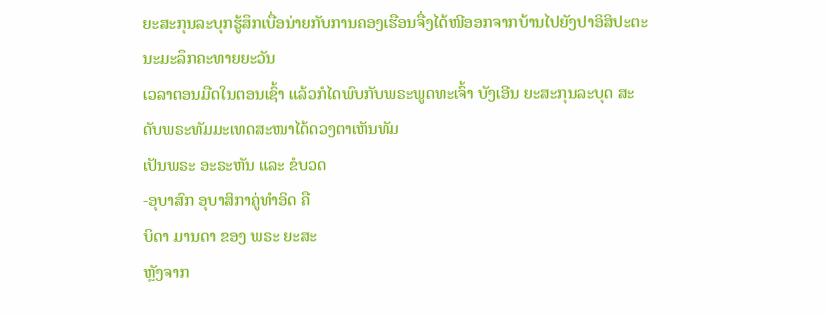ຍະສະກຸນລະບຸກຮູ້ສຶກເບື່ອນ່າຍກັບການຄອງເຮືອນຈື່ງໄດ້ໜີອອກຈາກບ້ານໄປຍັງປາອິສິປະຕະນະມະລຶກຄະທາຍຍະວັນ
ເວລາຕອນມືດໃນຕອນເຊົ້າ ແລ້ວກໍໄດພົບກັບພຣະພູດທະເຈົ້າ ບັງເອີນ ຍະສະກຸນລະບຸດ ສະດັບພຣະທັມມະເທດສະໜາໄດ້ດວງຕາເຫັນທັມ
ເປັນພຣະ ອະຣະຫັນ ແລະ ຂໍບວດ
-ອຸບາສົກ ອຸບາສິກາຄູ່ທຳອິດ ຄື
ບິດາ ມານດາ ຂອງ ພຣະ ຍະສະ
ຫຼັງຈາກ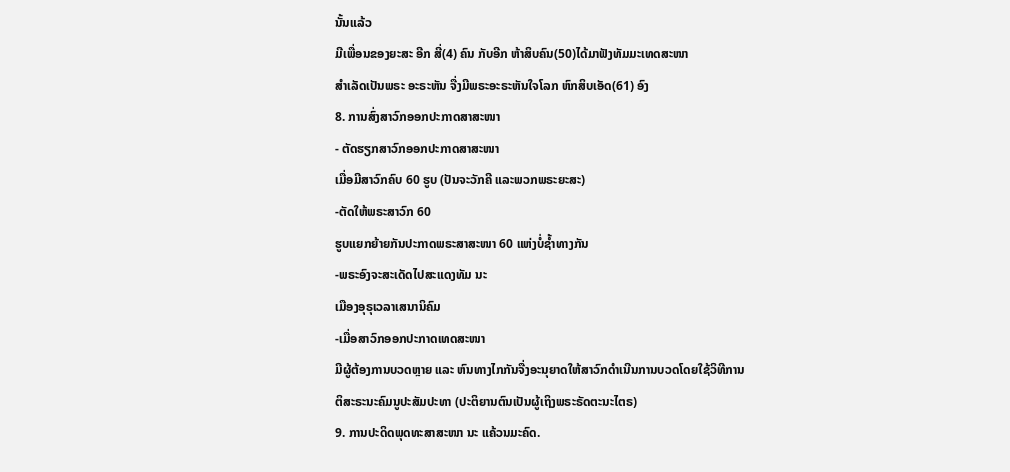ນັ້ນແລ້ວ
ມີເພື່ອນຂອງຍະສະ ອີກ ສີ່(4) ຄົນ ກັບອີກ ຫ້າສິບຄົນ(50)ໄດ້ມາຟັງທັມມະເທດສະໜາ
ສຳເລັດເປັນພຣະ ອະຣະຫັນ ຈື່ງມີພຣະອະຣະຫັນໃຈໂລກ ຫົກສິບເອັດ(61) ອົງ
8. ການສົ່ງສາວົກອອກປະກາດສາສະໜາ
- ຕັດຮຽກສາວົກອອກປະກາດສາສະໜາ
ເມື່ອມີສາວົກຄົບ 60 ຮູບ (ປັນຈະວັກຄີ ແລະພວກພຣະຍະສະ)
-ຕັດໃຫ້ພຣະສາວົກ 60
ຮູບແຍກຍ້າຍກັນປະກາດພຣະສາສະໜາ 60 ແຫ່ງບໍ່ຊ້ຳທາງກັນ
-ພຣະອົງຈະສະເດັດໄປສະແດງທັມ ນະ
ເມືອງອຸຣຸເວລາເສນານິຄົມ
-ເມື່ອສາວົກອອກປະກາດເທດສະໜາ
ມີຜູ້ຕ້ອງການບວດຫຼາຍ ແລະ ຫົນທາງໄກກັນຈື່ງອະນຸຍາດໃຫ້ສາວົກດຳເນີນການບວດໂດຍໃຊ້ວິທີການ
ຕິສະຣະນະຄົມນູປະສັມປະທາ (ປະຕິຍານຕົນເປັນຜູ້ເຖິງພຣະຣັດຕະນະໄຕຣ)
9. ການປະດິດພຸດທະສາສະໜາ ນະ ແຄ້ວນມະຄົດ.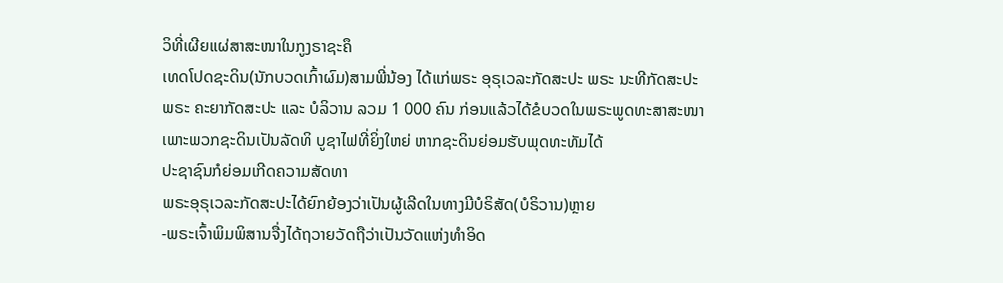ວິທີ່ເຜີຍແຜ່ສາສະໜາໃນກູງຣາຊະຄຶ
ເທດໂປດຊະດິນ(ນັກບວດເກົ້າຜົມ)ສາມພີ່ນ້ອງ ໄດ້ແກ່ພຣະ ອຸຣຸເວລະກັດສະປະ ພຣະ ນະທີກັດສະປະ
ພຣະ ຄະຍາກັດສະປະ ແລະ ບໍລິວານ ລວມ 1 000 ຄົນ ກ່ອນແລ້ວໄດ້ຂໍບວດໃນພຣະພູດທະສາສະໜາ
ເພາະພວກຊະດິນເປັນລັດທິ ບູຊາໄຟທີ່ຍິ່ງໃຫຍ່ ຫາກຊະດິນຍ່ອມຮັບພຸດທະທັມໄດ້
ປະຊາຊົນກໍຍ່ອມເກີດຄວາມສັດທາ
ພຣະອຸຣຸເວລະກັດສະປະໄດ້ຍົກຍ້ອງວ່າເປັນຜູ້ເລີດໃນທາງມີບໍຣິສັດ(ບໍຣິວານ)ຫຼາຍ
-ພຣະເຈົ້າພິມພິສານຈື່ງໄດ້ຖວາຍວັດຖືວ່າເປັນວັດແຫ່ງທຳອິດ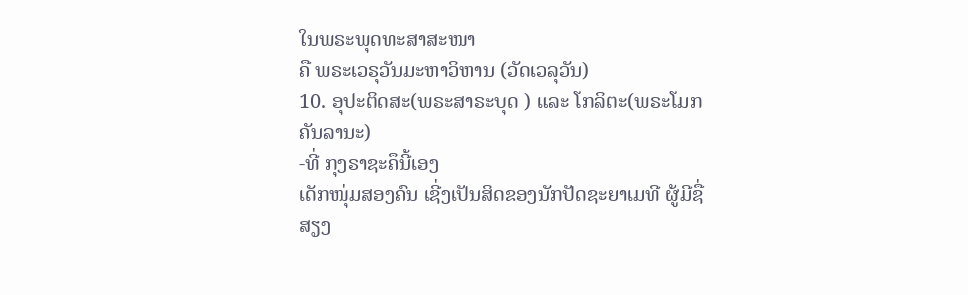ໃນພຣະພຸດທະສາສະໜາ
ຄື ພຣະເວຣຸວັນມະຫາວິຫານ (ວັດເວລຸວັນ)
10. ອຸປະຕິດສະ(ພຣະສາຣະບຸດ ) ແລະ ໂກລິຕະ(ພຣະໂມກຄັນລານະ)
-ທີ່ ກຸງຣາຊະຄຶນີ້ເອງ
ເດັກໜຸ່ມສອງຄົນ ເຊີ່ງເປັນສິດຂອງນັກປັດຊະຍາເມທີ ຜູ້ມີຊື່ສຽງ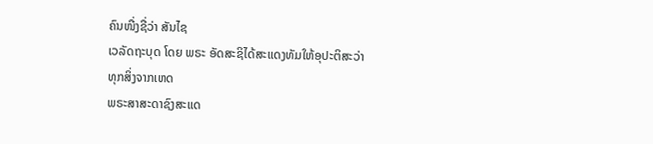ຄົນໜື່ງຊື່ວ່າ ສັນໄຊ
ເວລັດຖະບຸດ ໂດຍ ພຣະ ອັດສະຊິໄດ້ສະແດງທັມໃຫ້ອຸປະຕິສະວ່າ
ທຸກສິ່ງຈາກເຫດ
ພຣະສາສະດາຊົງສະແດ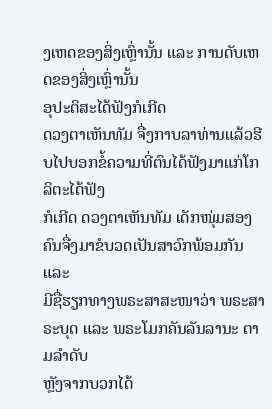ງເຫດຂອງສິ່ງເຫຼົ່ານັ້ນ ແລະ ການດັບເຫດຂອງສິ່ງເຫຼົ່ານັ້ນ
ອຸປະຕິສະໄດ້ຟັງກໍເກີດ
ດວງຕາເຫັນທັມ ຈື່ງກາບລາທ່ານແລ້ວຮີບໄປບອກຂໍ້ຄວາມທີ່ຕົນໄດ້ຟັງມາແກ່ໂກລິຕະໄດ້ຟັງ
ກໍເກີດ ດວງຕາເຫັນທັມ ເດັກໜຸ່ມສອງຄົນຈື່ງມາຂໍບວດເປັນສາວົກພ້ອມກັນ ແລະ
ມີຊື່ຮຽກທາງພຣະສາສະໜາວ່າ ພຣະສາຣະບຸດ ແລະ ພຣະໂມກຄັນລັນລານະ ຕາມລຳດັບ
ຫຼັງຈາກບວກໄດ້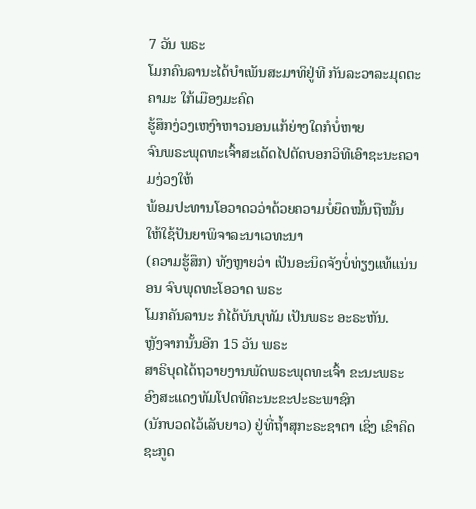7 ວັນ ພຣະ
ໂມກຄົນລານະໄດ້ບຳເພັນສະມາທິຢູ່ທີ ກັນລະວາລະມຸດຕະຄາມະ ໃກ້ເມືອງມະຄົດ
ຮູ້ສຶກງ່ວງເຫງົາຫາວນອນແກ້ຍ່າງໃດກໍບໍ່ຫາຍ
ຈົນພຣະພຸດທະເຈົ້າສະເດັດໄປຕັດບອກວິທີເອົາຊະນະຄວາມງ່ວງໃຫ້
ພ້ອມປະທານໂອວາດວວ່າດ້ວຍຄວາມບໍ່ຍຶດໝັ້ນຖືໝັ້ນ ໃຫ້ໃຊ້ປັນຍາພິຈາລະນາເວທະນາ
(ຄວາມຮູ້ສຶກ) ທັງຫຼາຍວ່າ ເປັນອະນິດຈັງບໍ່ທ່ຽງແທ້ແນ່ນອນ ຈົບພຸດທະໂອວາດ ພຣະ
ໂມກຄັນລານະ ກໍໄດ້ບັນບຸທັມ ເປັນພຣະ ອະຣະຫັນ.
ຫຼັງຈາກນັ້ນອີກ 15 ວັນ ພຣະ
ສາຣິບຸດໄດ້ຖວາຍງານພັດພຣະພຸດທະເຈົ້າ ຂະນະພຣະອົງສະແດງທັມໂປດທີຄະນະຂະປະຣະພາຊົກ
(ນັກບວດໄວ້ເລັບຍາວ) ຢູ່ທີ່ຖ້ຳສຸກະຣະຊາຕາ ເຊິ່ງ ເຂົາຄິດຊະກູດ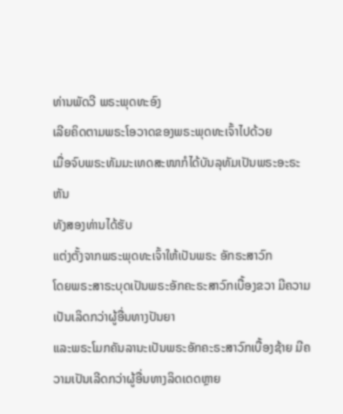ທ່ານພັດວີ ພຣະພຸດທະອົງ
ເລີຍຄິດຕາມພຣະໂອວາດຂອງພຣະພຸດທະເຈົ້າໄປດ້ວຍ
ເມື່ອຈົບພຣະທັມມະເທດສະໜາກໍໄດ້ບັນລຸທັມເປັນພຣະອະຣະຫັນ
ທັງສອງທ່ານໄດ້ຮັບ
ແຕ່ງຕັ້ງຈາກພຣະພຸດທະເຈົ້າໃຫ້ເປັນພຣະ ອັກຣະສາວົກ
ໂດຍພຣະສາຣະບຸດເປັນພຣະອັກຄະຣະສາວົກເບື້ອງຂວາ ມີຄວາມເປັນເລິດກວ່າຜູ້ອື່ນທາງປັນຍາ
ແລະພຣະໂມກຄັນລານະເປັນພຣະອັກຄະຣະສາວົກເບື້ອງຊ້າຍ ມີຄວາມເປັນເລີດກວ່າຜູ້ອື່ນທາງລິດເດດຫຼາຍ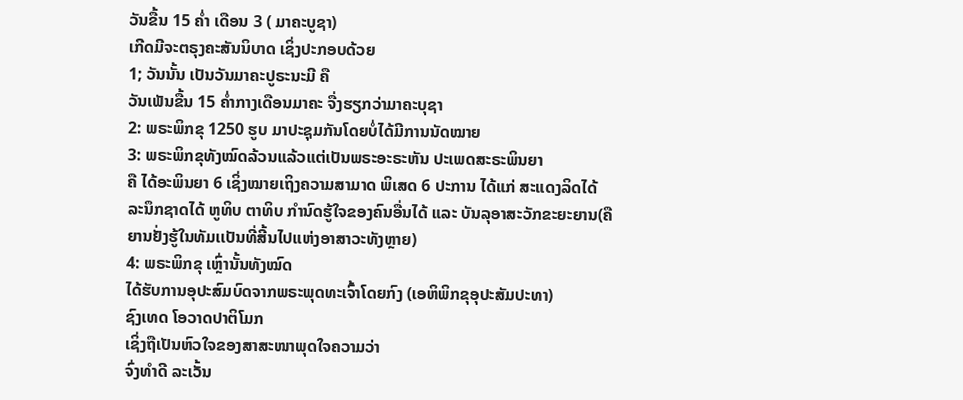ວັນຂື້ນ 15 ຄ່ຳ ເດືອນ 3 ( ມາຄະບູຊາ)
ເກີດມີຈະຕຣຸງຄະສັນນິບາດ ເຊິ່ງປະກອບດ້ວຍ
1; ວັນນັ້ນ ເປັນວັນມາຄະປູຣະນະມີ ຄື
ວັນເພັນຂື້ນ 15 ຄໍ່າກາງເດືອນມາຄະ ຈື່ງຮຽກວ່າມາຄະບຸຊາ
2: ພຣະພິກຂຸ 1250 ຮູບ ມາປະຊຸມກັນໂດຍບໍ່ໄດ້ມີການນັດໝາຍ
3: ພຣະພິກຂຸທັງໝົດລ້ວນແລ້ວແຕ່ເປັນພຣະອະຣະຫັນ ປະເພດສະຣະພິນຍາ
ຄື ໄດ້ອະພິນຍາ 6 ເຊິ່ງໝາຍເຖິງຄວາມສາມາດ ພິເສດ 6 ປະການ ໄດ້ແກ່ ສະແດງລິດໄດ້
ລະນຶກຊາດໄດ້ ຫູທິບ ຕາທິບ ກຳນົດຮູ້ໃຈຂອງຄົນອື່ນໄດ້ ແລະ ບັນລຸອາສະວັກຂະຍະຍານ(ຄື
ຍານຢັ່ງຮູ້ໃນທັມເເປັນທີ່ສີ້ນໄປແຫ່ງອາສາວະທັງຫຼາຍ)
4: ພຣະພິກຂຸ ເຫຼົ່ານັ້ນທັງໝົດ
ໄດ້ຮັບການອຸປະສົມບົດຈາກພຣະພຸດທະເຈົ້າໂດຍກົງ (ເອຫິພິກຂຸອຸປະສັມປະທາ)
ຊົງເທດ ໂອວາດປາຕິໂມກ
ເຊິ່ງຖືເປັນຫົວໃຈຂອງສາສະໜາພຸດໃຈຄວາມວ່າ
ຈົ່ງທຳດີ ລະເວັ້ນ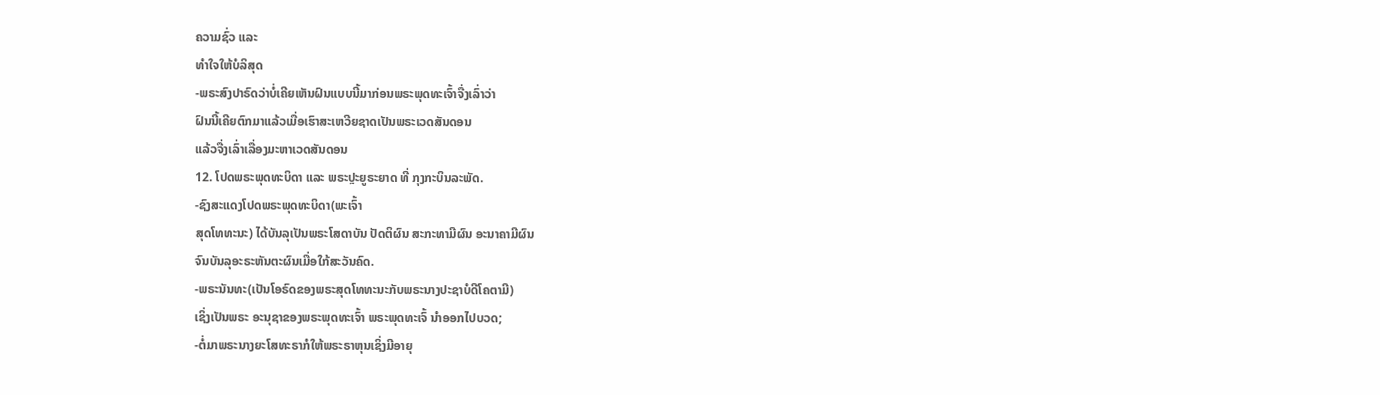ຄວາມຊົ່ວ ແລະ
ທຳໃຈໃຫ້ບໍລິສຸດ
-ພຣະສົງປາຣົດວ່າບໍ່ເຄີຍເຫັນຝົນແບບນີ້ມາກ່ອນພຣະພຸດທະເຈົ້າຈື່ງເລົ່າວ່າ
ຝົນນີ້ເຄີຍຕົກມາແລ້ວເມື່ອເຮົາສະເຫວີຍຊາດເປັນພຣະເວດສັນດອນ
ແລ້ວຈື່ງເລົ່າເລື່ອງມະຫາເວດສັນດອນ
12. ໂປດພຣະພຸດທະບິດາ ແລະ ພຣະປຼະຍູຣະຍາດ ທີ່ ກຸງກະບິນລະພັດ.
-ຊົງສະແດງໂປດພຣະພຸດທະບິດາ(ພະເຈົ້າ
ສຸດໂທທະນະ) ໄດ້ບັນລຸເປັນພຣະໂສດາບັນ ປັດຕິຜົນ ສະກະທາມີຜົນ ອະນາຄາມີຜົນ
ຈົນບັນລຸອະຣະຫັນຕະຜົນເມື່ອໃກ້ສະວັນຄົດ.
-ພຣະນັນທະ(ເປັນໂອຣົດຂອງພຣະສຸດໂທທະນະກັບພຣະນາງປະຊາບໍດີໂຄຕາມີ)
ເຊິ່ງເປັນພຣະ ອະນຸຊາຂອງພຣະພຸດທະເຈົ້າ ພຣະພຸດທະເຈົ້ ນຳອອກໄປບວດ;
-ຕໍ່ມາພຣະນາງຍະໂສທະຣາກໍໃຫ້ພຣະຣາຫຸນເຊິ່ງມີອາຍຸ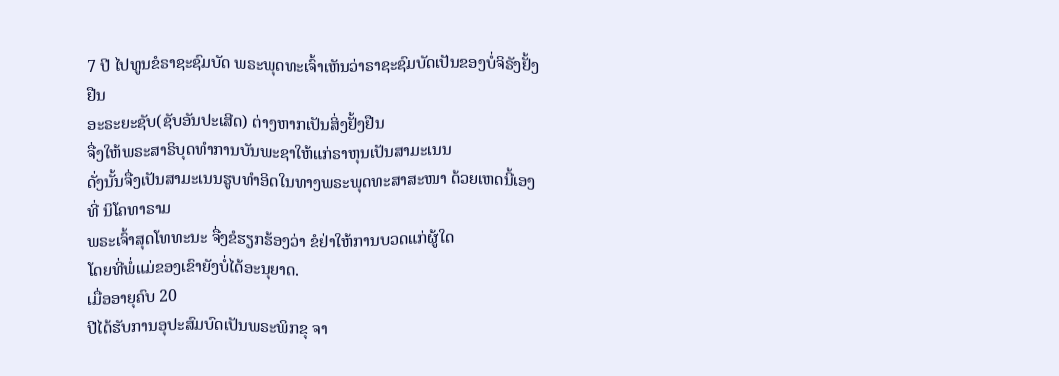7 ປີ ໄປທູນຂໍຣາຊະຊົມບັດ ພຣະພຸດທະເຈົ້າເຫັນວ່າຣາຊະຊົມບັດເປັນຂອງບໍ່ຈິຣັງຢັ້ງຢືນ
ອະຣະຍະຊັບ(ຊັບອັນປະເສີດ) ຕ່າງຫາກເປັນສິ່ງຢັ້ງຢືນ
ຈື່ງໃຫ້ພຣະສາຣິບຸດທຳການບັນພະຊາໃຫ້ແກ່ຣາຫຸນເປັນສາມະເນນ
ດັ່ງນັ້ນຈື່ງເປັນສາມະເນນຮູບທຳອິດໃນທາງພຣະພຸດທະສາສະໜາ ດ້ວຍເຫດນີ້ເອງ ທີ່ ນິໂຄທາຣາມ
ພຣະເຈົ້າສຸດໂທທະນະ ຈື່ງຂໍຮຽກຮ້ອງວ່າ ຂໍຢ່າໃຫ້ການບວດແກ່ຜູ້ໃດ
ໂດຍທີ່ພໍ່ແມ່ຂອງເຂົາຍັງບໍ່ໄດ້ອະນຸຍາດ.
ເມື່ອອາຍຸຄົບ 20
ປີໄດ້ຮັບການອຸປະສົມບົດເປັນພຣະພິກຂຸ ຈາ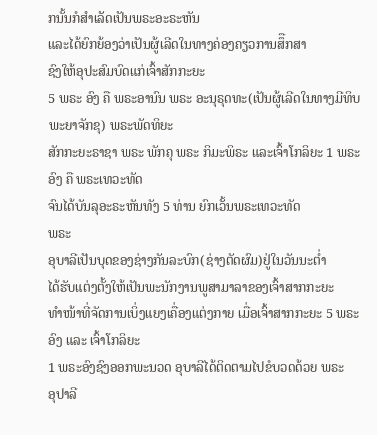ກນັ້ນກໍສຳເລັດເປັນພຣະອະຣະຫັນ
ແລະໄດ້ຍົກຍ້ອງວ່າເປັນຜູ້ເລີດໃນທາງຄ່ອງຄຽວການສຶືກສາ
ຊົງໃຫ້ອຸປະສົມບົດແກ່ເຈົ້າສັກກະຍະ
5 ພຣະ ອົງ ຄື ພຣະອານົນ ພຣະ ອະນຸຣຸດທະ(ເປັນຜູ້ເລີດໃນທາງມີທິບພະຍາຈັກຂຸ) ພຣະພັດທິຍະ
ສັກກະຍະຣາຊາ ພຣະ ພັກຄຸ ພຣະ ກິມະພິຣະ ແລະເຈົ້າໂກລິຍະ 1 ພຣະອົງ ຄື ພຣະເທວະທັດ
ຈົນໄດ້ບັນລຸອະຣະຫັນທັງ 5 ທ່ານ ຍົກເວັ້ນພຣະເທວະທັດ
ພຣະ
ອຸບາລີເປັນບຸດຂອງຊ່າງກັນລະບົກ(ຊ່າງຕັດຜົມ)ຢູ່ໃນວັນນະຕ່ຳ
ໄດ້ຮັບແຕ່ງຕັ້ງໃຫ້ເປັນພະນັກງານພູສາມາລາຂອງເຈົ້າສາກກະຍະ
ທຳໜ້າທີ່ຈັດການເບິ່ງແຍງເຄື່ອງແຕ່ງກາຍ ເມື່ອເຈົ້າສາກກະຍະ 5 ພຣະອົງ ແລະ ເຈົ້າໂກລິຍະ
1 ພຣະອົງຊົງອອກພະນວດ ອຸບາລີໄດ້ຕິດຕາມໄປຂໍບວດດ້ວຍ ພຣະ
ອຸປາລີ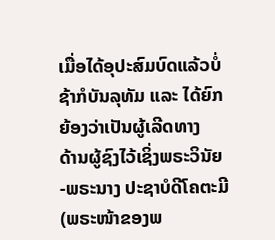ເມື່ອໄດ້ອຸປະສົມບົດແລ້ວບໍ່ຊ້າກໍບັນລຸທັມ ແລະ ໄດ້ຍົກຍ້ອງວ່າເປັນຜູ້ເລີດທາງ
ດ້ານຜູ້ຊົງໄວ້ເຊິ່ງພຣະວິນັຍ
-ພຣະນາງ ປະຊາບໍດີໂຄຕະມີ
(ພຣະໜ້າຂອງພ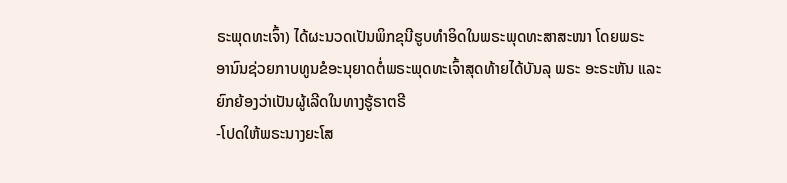ຣະພຸດທະເຈົ້າ) ໄດ້ຜະນວດເປັນພິກຂຸນີຮູບທຳອິດໃນພຣະພຸດທະສາສະໜາ ໂດຍພຣະ
ອານົນຊ່ວຍກາບທູນຂໍອະນຸຍາດຕໍ່ພຣະພຸດທະເຈົ້າສຸດທ້າຍໄດ້ບັນລຸ ພຣະ ອະຣະຫັນ ແລະ
ຍົກຍ້ອງວ່າເປັນຜູ້ເລີດໃນທາງຮູ້ຣາຕຣີ
-ໂປດໃຫ້ພຣະນາງຍະໂສ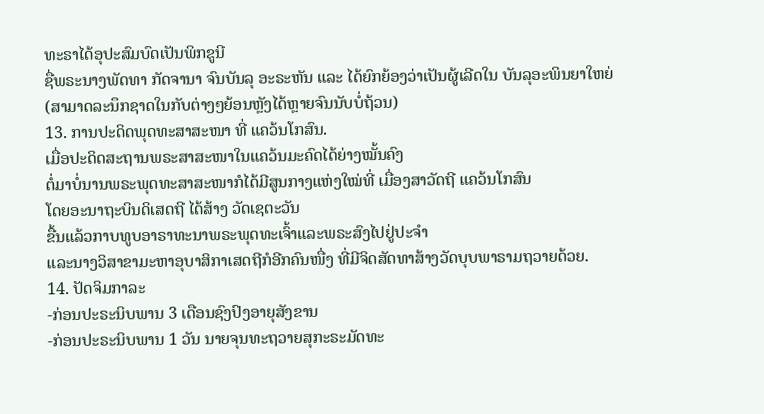ທະຣາໄດ້ອຸປະສົມບົດເປັນພິກຂູນີ
ຊື່ພຣະນາງພັດທາ ກັດຈານາ ຈົນບັນລຸ ອະຣະຫັນ ແລະ ໄດ້ຍົກຍ້ອງວ່າເປັນຜູ້ເລີດໃນ ບັນລຸອະພິນຍາໃຫຍ່
(ສາມາດລະນຶກຊາດໃນກັບຕ່າງໆຍ້ອນຫຼັງໄດ້ຫຼາຍຈົນນັບບໍ່ຖ້ວນ)
13. ການປະດິດພຸດທະສາສະໜາ ທີ່ ແຄວ້ນໂກສົນ.
ເມື່ອປະດິດສະຖານພຣະສາສະໜາໃນແຄວ້ນມະຄົດໄດ້ຍ່າງໝັ້ນຄົງ
ຕໍ່ມາບໍ່ນານພຣະພຸດທະສາສະໜາກໍໄດ້ມີສູນກາງແຫ່ງໃໝ່ທີ່ ເມື່ອງສາວັດຖີ ແຄວ້ນໂກສົນ
ໂດຍອະນາຖະບິນດິເສດຖີ ໄດ້ສ້າງ ວັດເຊຕະວັນ
ຂື້ນແລ້ວກາບທູບອາຣາທະນາພຣະພຸດທະເຈົ້າແລະພຣະສົງໄປຢູ່ປະຈຳ
ແລະນາງວິສາຂາມະຫາອຸບາສິກາເສດຖີກໍອີກຄົນໜື່ງ ທີ່ມີຈິດສັດທາສ້າງວັດບຸບພາຣາມຖວາຍດ້ວຍ.
14. ປັດຈິມກາລະ
-ກ່ອນປະຣະນິບພານ 3 ເດືອນຊົງປົງອາຍຸສັງຂານ
-ກ່ອນປະຣະນິບພານ 1 ວັນ ນາຍຈຸນທະຖວາຍສຸກະຣະມັດທະ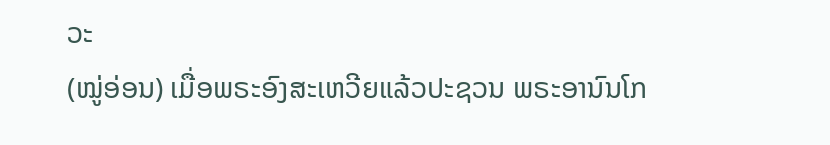ວະ
(ໝູ່ອ່ອນ) ເມື່ອພຣະອົງສະເຫວີຍແລ້ວປະຊວນ ພຣະອານົນໂກ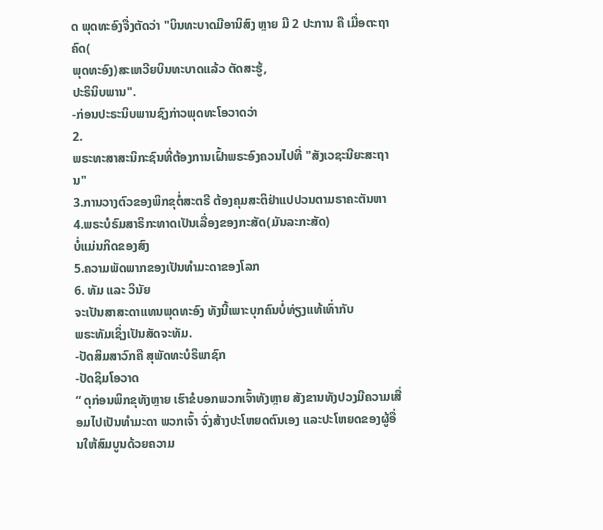ດ ພຸດທະອົງຈື່ງຕັດວ່າ "ບິນທະບາດມີອານິສົງ ຫຼາຍ ມີ 2 ປະການ ຄື ເມື່ອຕະຖາຄົດ(
ພຸດທະອົງ)ສະເຫວີຍບິນທະບາດແລ້ວ ຕັດສະຮູ້,
ປະຣິນິບພານ".
-ກ່ອນປະຣະນິບພານຊົງກ່າວພຸດທະໂອວາດວ່າ
2.
ພຣະທະສາສະນິກະຊົນທີ່ຕ້ອງການເຝົ້າພຣະອົງຄວນໄປທີ່ "ສັງເວຊະນີຍະສະຖານ"
3.ການວາງຕົວຂອງພິກຂຸຕໍ່ສະຕຣີ ຕ້ອງຄຸມສະຕິຢ່າແປປວນຕາມຣາຄະຕັນຫາ
4.ພຣະບໍຣົມສາຣິກະທາດເປັນເລື່ອງຂອງກະສັດ(ມັນລະກະສັດ)
ບໍ່ແມ່ນກິດຂອງສົງ
5.ຄວາມພັດພາກຂອງເປັນທຳມະດາຂອງໂລກ
6. ທັມ ແລະ ວິນັຍ
ຈະເປັນສາສະດາແທນພຸດທະອົງ ທັງນີ້ເພາະບຸກຄົນບໍ່ທ່ຽງແທ້ເທົ່າກັບ
ພຣະທັມເຊິ່ງເປັນສັດຈະທັມ.
-ປັດສິມສາວົກຄື ສຸພັດທະບໍຣິພາຊົກ
-ປັດຊິມໂອວາດ
“ ດຸກ່ອນພິກຂຸທັງຫຼາຍ ເຮົາຂໍບອກພວກເຈົ້າທັງຫຼາຍ ສັງຂານທັງປວງມີຄວາມເສື່ອມໄປເປັນທຳມະດາ ພວກເຈົ້າ ຈົ່ງສ້າງປະໂຫຍດຕົນເອງ ແລະປະໂຫຍດຂອງຜູ້ອື່ນໃຫ້ສົມບູນດ້ວຍຄວາມ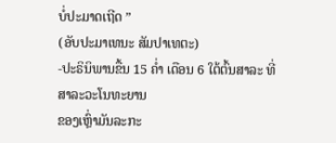ບໍ່ປະມາດເຖີດ ”
(ອັບປະມາເທນະ ສັມປາເທຕະ)
-ປະຣິນິພານຂື້ນ 15 ຄ່ຳ ເດືອນ 6 ໃຕ້ຕົ້ນສາລະ ທີ່ ສາລະວະໂນທະຍານ
ຂອງເຫຼົ່າມັນລະກະ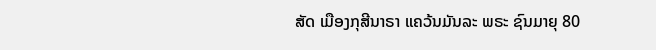ສັດ ເມືອງກຸສີນາຣາ ແຄວ້ນມັນລະ ພຣະ ຊົນມາຍຸ 80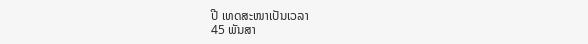ປີ ເທດສະໜາເປັນເວລາ
45 ພັນສາ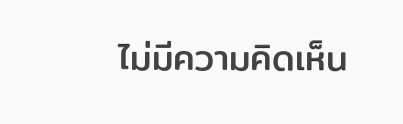ไม่มีความคิดเห็น